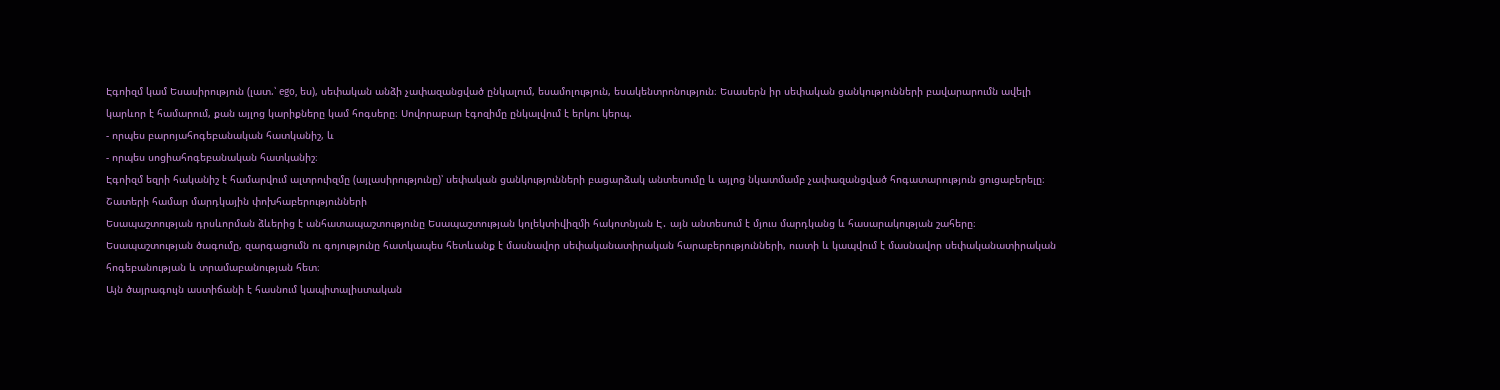Էգոիզմ կամ Եսասիրություն (լատ.՝ ego, ես), սեփական անձի չափազանցված ընկալում, եսամոլություն, եսակենտրոնություն։ Եսասերն իր սեփական ցանկությունների բավարարումն ավելի կարևոր է համարում, քան այլոց կարիքները կամ հոգսերը։ Սովորաբար էգոզիմը ընկալվում է երկու կերպ.
- որպես բարոյահոգեբանական հատկանիշ, և
- որպես սոցիահոգեբանական հատկանիշ։
Էգոիզմ եզրի հականիշ է համարվում ալտրուիզմը (այլասիրությունը)՝ սեփական ցանկությունների բացարձակ անտեսումը և այլոց նկատմամբ չափազանցված հոգատարություն ցուցաբերելը։ Շատերի համար մարդկային փոխհաբերությունների
Եսապաշտության դրսևորման ձևերից է անհատապաշտությունը Եսապաշտության կոլեկտիվիզմի հակոտնյան Է․ այն անտեսում է մյուս մարդկանց և հասարակության շահերը։ Եսապաշտության ծագումը, զարգացումն ու գոյությունը հատկապես հետևանք է մասնավոր սեփականատիրական հարաբերությունների, ուստի և կապվում է մասնավոր սեփականատիրական հոգեբանության և տրամաբանության հետ։
Այն ծայրագույն աստիճանի է հասնում կապիտալիստական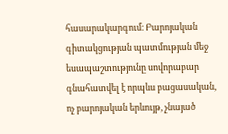հասարակարգում։ Բարոյական գիտակցության պատմության մեջ եսապաշտությունը սովորաբար գնահատվել է որպևս բացասական, ոչ բարոյական երևույթ, չնայած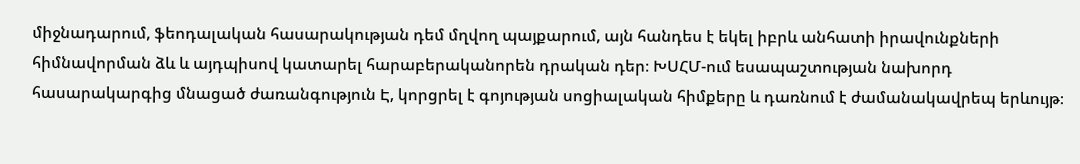միջնադարում, ֆեոդալական հասարակության դեմ մղվող պայքարում, այն հանդես է եկել իբրև անհատի իրավունքների հիմնավորման ձև և այդպիսով կատարել հարաբերականորեն դրական դեր։ ԽՍՀՄ-ում եսապաշտության նախորդ հասարակարգից մնացած ժառանգություն Է, կորցրել է գոյության սոցիալական հիմքերը և դառնում է ժամանակավրեպ երևույթ։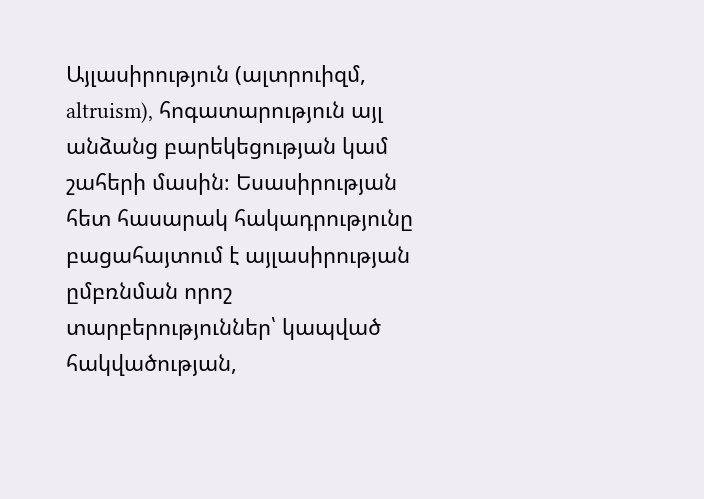Այլասիրություն (ալտրուիզմ, altruism), հոգատարություն այլ անձանց բարեկեցության կամ շահերի մասին։ Եսասիրության հետ հասարակ հակադրությունը բացահայտում է այլասիրության ըմբռնման որոշ տարբերություններ՝ կապված հակվածության,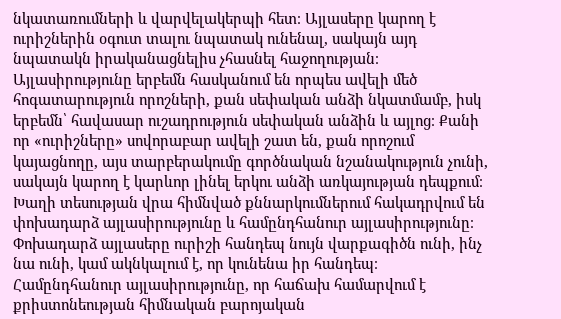նկատառումների և վարվելակերպի հետ։ Այլասերը կարող է ուրիշներին օգուտ տալու նպատակ ունենալ, սակայն այդ նպատակն իրականացնելիս չհասնել հաջողության։ Այլասիրությունը երբեմն հասկանում են որպես ավելի մեծ հոգատարություն որոշների, քան սեփական անձի նկատմամբ, իսկ երբեմն՝ հավասար ուշադրություն սեփական անձին և այլոց։ Քանի որ «ուրիշները» սովորաբար ավելի շատ են, քան որոշում կայացնողը, այս տարբերակումը գործնական նշանակություն չունի, սակայն կարող է կարևոր լինել երկու անձի առկայության դեպքում։ Խաղի տեսության վրա հիմնված քննարկումներում հակադրվում են փոխադարձ այլասիրությունը և համընդհանուր այլասիրությունը։ Փոխադարձ այլասերը ուրիշի հանդեպ նույն վարքագիծն ունի, ինչ նա ունի, կամ ակնկալում է, որ կունենա իր հանդեպ։ Համընդհանուր այլասիրությունը, որ հաճախ համարվում է քրիստոնեության հիմնական բարոյական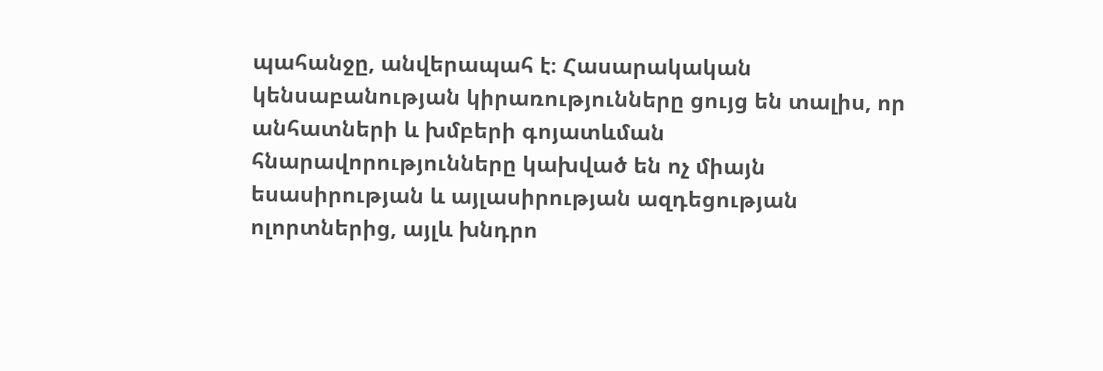պահանջը, անվերապահ է։ Հասարակական կենսաբանության կիրառությունները ցույց են տալիս, որ անհատների և խմբերի գոյատևման հնարավորությունները կախված են ոչ միայն եսասիրության և այլասիրության ազդեցության ոլորտներից, այլև խնդրո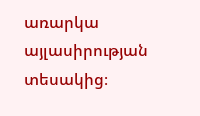առարկա այլասիրության տեսակից։